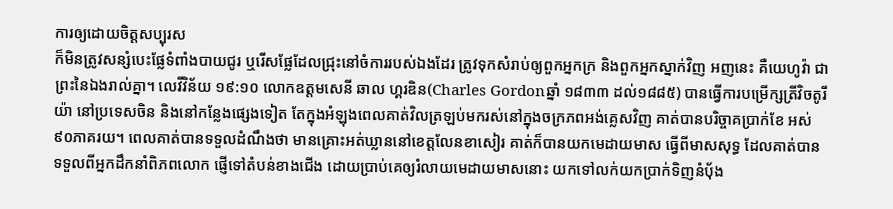ការឲ្យដោយចិត្តសប្បុរស
ក៏មិនត្រូវសន្សំបេះផ្លែទំពាំងបាយជូរ ឬរើសផ្លែដែលជ្រុះនៅចំការរបស់ឯងដែរ ត្រូវទុកសំរាប់ឲ្យពួកអ្នកក្រ និងពួកអ្នកស្នាក់វិញ អញនេះ គឺយេហូវ៉ា ជាព្រះនៃឯងរាល់គ្នា។ លេវីវិន័យ ១៩:១០ លោកឧត្តមសេនី ឆាល ហ្គរឌិន(Charles Gordonឆ្នាំ ១៨៣៣ ដល់១៨៨៥) បានធ្វើការបម្រើក្សត្រីវិចតូរីយ៉ា នៅប្រទេសចិន និងនៅកន្លែងផ្សេងទៀត តែក្នុងអំឡុងពេលគាត់វិលត្រឡប់មករស់នៅក្នុងចក្រភពអង់គ្លេសវិញ គាត់បានបរិច្ចាគប្រាក់ខែ អស់៩០ភាគរយ។ ពេលគាត់បានទទួលដំណឹងថា មានគ្រោះអត់ឃ្លាននៅខេត្តលែនខាសៀរ គាត់ក៏បានយកមេដាយមាស ធ្វើពីមាសសុទ្ធ ដែលគាត់បានទទួលពីអ្នកដឹកនាំពិភពលោក ផ្ញើទៅតំបន់ខាងជើង ដោយប្រាប់គេឲ្យរំលាយមេដាយមាសនោះ យកទៅលក់យកប្រាក់ទិញនំប៉័ង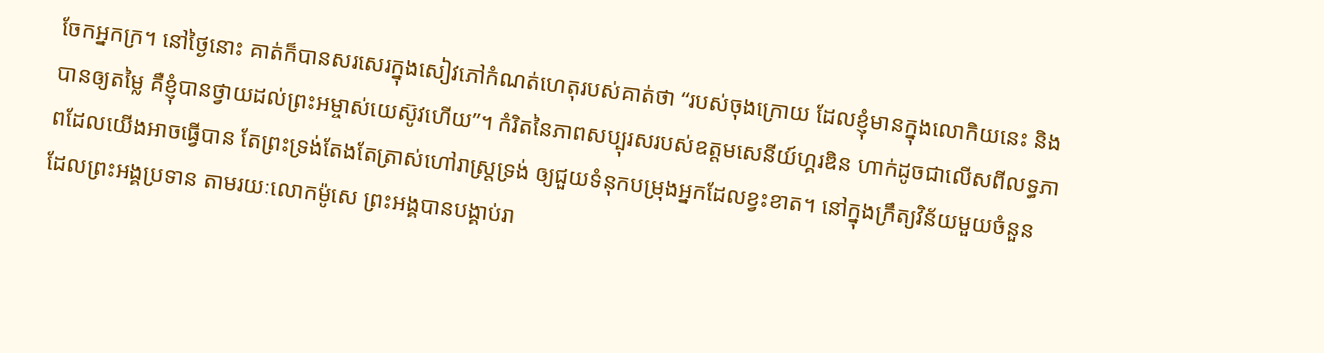ចែកអ្នកក្រ។ នៅថ្ងៃនោះ គាត់ក៏បានសរសេរក្នុងសៀវភៅកំណត់ហេតុរបស់គាត់ថា “របស់ចុងក្រោយ ដែលខ្ញុំមានក្នុងលោកិយនេះ និងបានឲ្យតម្លៃ គឺខ្ញុំបានថ្វាយដល់ព្រះអម្ចាស់យេស៊ូវហើយ”។ កំរិតនៃភាពសប្បុរសរបស់ឧត្តមសេនីយ៍ហ្គរឌិន ហាក់ដូចជាលើសពីលទ្ធភាពដែលយើងអាចធ្វើបាន តែព្រះទ្រង់តែងតែត្រាស់ហៅរាស្រ្តទ្រង់ ឲ្យជួយទំនុកបម្រុងអ្នកដែលខ្វះខាត។ នៅក្នុងក្រឹត្យវិន័យមួយចំនួន ដែលព្រះអង្គប្រទាន តាមរយៈលោកម៉ូសេ ព្រះអង្គបានបង្គាប់រា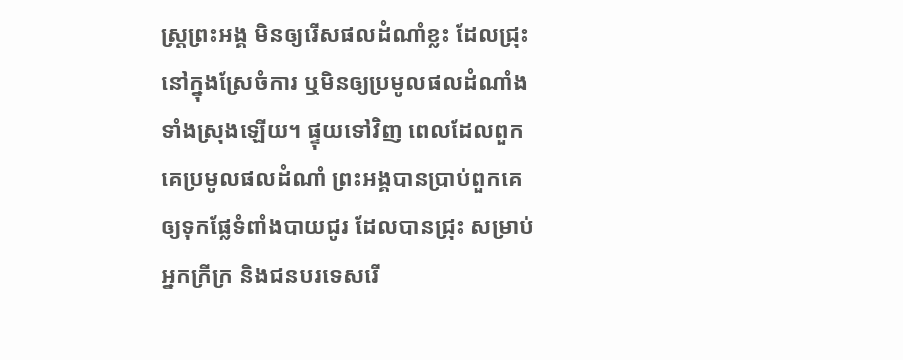ស្ត្រព្រះអង្គ មិនឲ្យរើសផលដំណាំខ្លះ ដែលជ្រុះនៅក្នុងស្រែចំការ ឬមិនឲ្យប្រមូលផលដំណាំងទាំងស្រុងឡើយ។ ផ្ទុយទៅវិញ ពេលដែលពួកគេប្រមូលផលដំណាំ ព្រះអង្គបានប្រាប់ពួកគេឲ្យទុកផ្លែទំពាំងបាយជូរ ដែលបានជ្រុះ សម្រាប់អ្នកក្រីក្រ និងជនបរទេសរើ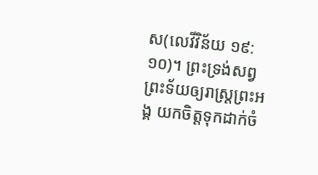ស(លេវីវិន័យ ១៩:១០)។ ព្រះទ្រង់សព្វព្រះទ័យឲ្យរាស្រ្តព្រះអង្គ យកចិត្តទុកដាក់ចំ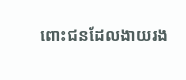ពោះជនដែលងាយរង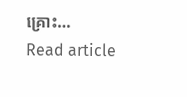គ្រោះ…
Read article